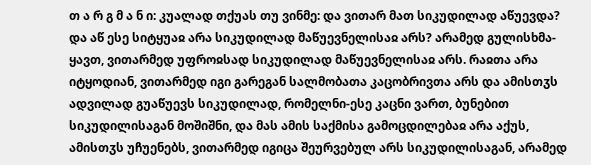თ ა რ გ მ ა ნ ი: კუალად თქუას თუ ვინმე: და ვითარ მათ სიკუდილად აწუევდა? და აწ ესე სიტყუაჲ არა სიკუდილად მაწუევნელისაჲ არს? არამედ გულისხმა-ყავთ, ვითარმედ უფროჲსად სიკუდილად მაწუევნელისაჲ არს. რაჲთა არა იტყოდიან, ვითარმედ იგი გარეგან სალმობათა კაცობრივთა არს და ამისთჳს ადვილად გუაწუევს სიკუდილად, რომელნი-ესე კაცნი ვართ, ბუნებით სიკუდილისაგან მოშიშნი, და მას ამის საქმისა გამოცდილებაჲ არა აქუს, ამისთჳს უჩუენებს, ვითარმედ იგიცა შეურვებულ არს სიკუდილისაგან, არამედ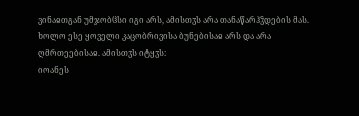ვინაჲთგან უმჯობჱსი იგი არს, ამისთჳს არა თანაწარჰჴდების მას. ხოლო ესე ყოველი კაცობრივისა ბუნებისაჲ არს და არა ღმრთეებისაჲ. ამისთჳს იტყჳს:
იოანეს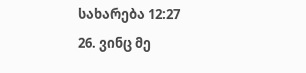სახარება 12:27
26. ვინც მე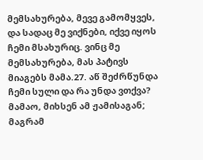მემსახურება, მევე გამომყვეს, და სადაც მე ვიქნები, იქვე იყოს ჩემი მსახურიც. ვინც მე მემსახურება, მას პატივს მიაგებს მამა.27. აწ შეძრწუნდა ჩემი სული და რა უნდა ვთქვა? მამაო, მიხსენ ამ ჟამისაგან; მაგრამ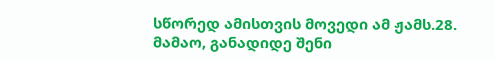სწორედ ამისთვის მოვედი ამ ჟამს.28. მამაო, განადიდე შენი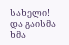სახელი! და გაისმა ხმა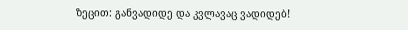ზეცით: განვადიდე და კვლავაც ვადიდებ!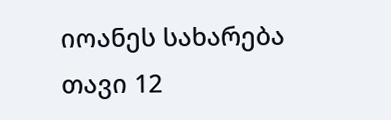იოანეს სახარება თავი 12